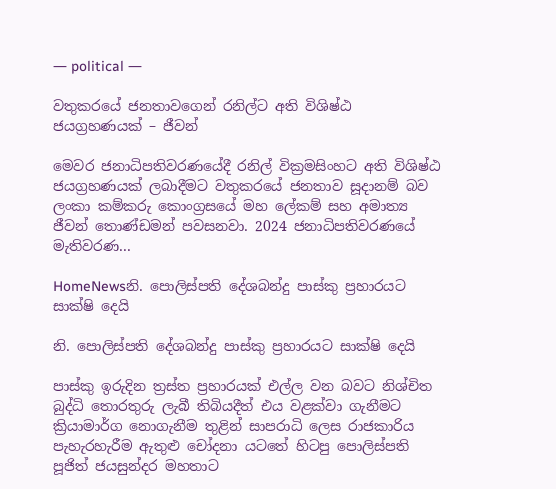― political ―

වතුකරයේ ජනතාවගෙන් රනිල්ට අති විශිෂ්ඨ ජයග්‍රහණයක් – ජීවන්

මෙවර ජනාධිපතිවරණයේදී රනිල් වික්‍රමසිංහට අති විශිෂ්ඨ ජයග්‍රහණයක් ලබාදීමට වතුකරයේ ජනතාව සූදානම් බව ලංකා කම්කරු කොංග්‍රසයේ මහ ලේකම් සහ අමාත්‍ය ජීවන් තොණ්ඩමන් පවසනවා. 2024 ජනාධිපතිවරණයේ මැතිවරණ...

HomeNewsනි. පොලිස්පති දේශබන්දු පාස්කු ප්‍රහාරයට සාක්ෂි දෙයි

නි. පොලිස්පති දේශබන්දු පාස්කු ප්‍රහාරයට සාක්ෂි දෙයි

පාස්කු ඉරුදින ත්‍රස්ත ප්‍රහාරයක් එල්ල වන බවට නිශ්චිත බුද්ධි තොරතුරු ලැබී තිබියදීත් එය වළක්වා ගැනීමට ක්‍රියාමාර්ග නොගැනීම තුළින් සාපරාධි ලෙස රාජකාරිය පැහැරහැරීම ඇතුළු චෝදනා යටතේ හිටපු පොලිස්පති පූජිත් ජයසුන්දර මහතාට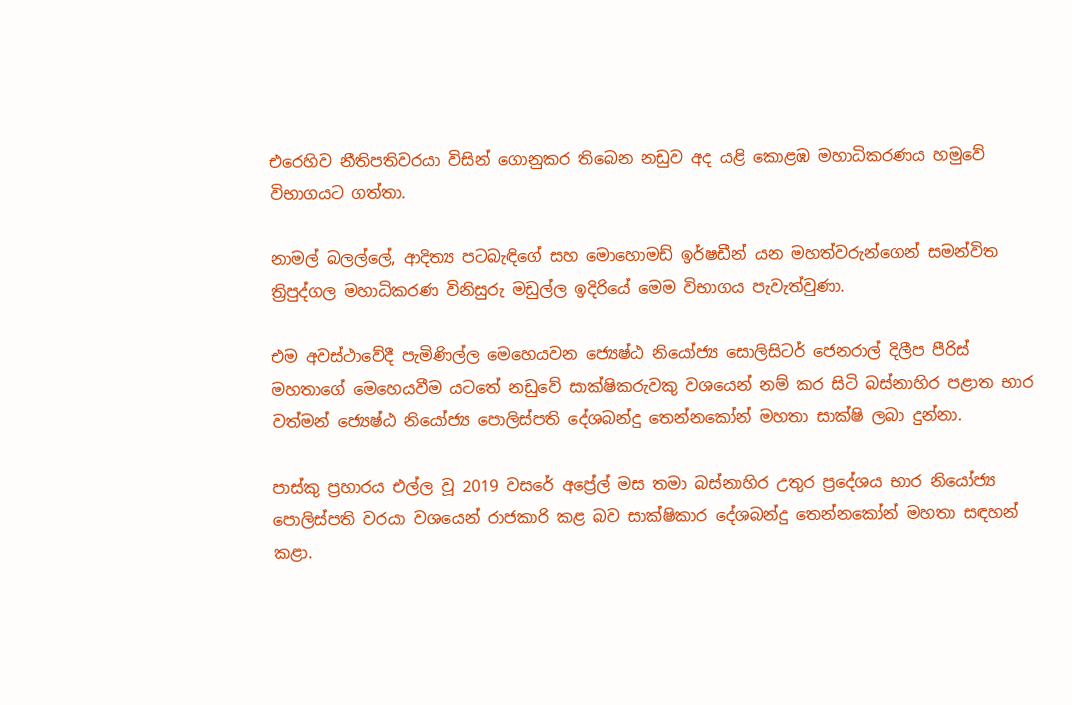එරෙහිව නීතිපතිවරයා විසින් ගොනුකර තිබෙන නඩුව අද යළි කොළඹ මහාධිකරණය හමුවේ විභාගයට ගත්තා.

නාමල් බලල්ලේ, ආදිත්‍ය පටබැඳිගේ සහ මොහොමඩ් ඉර්ෂඩීන් යන මහත්වරුන්ගෙන් සමන්විත ත්‍රිපුද්ගල මහාධිකරණ විනිසුරු මඩුල්ල ඉදිරියේ මෙම විභාගය පැවැත්වුණා.

එම අවස්ථාවේදී පැමිණිල්ල මෙහෙයවන ජ්‍යෙෂ්ඨ නියෝජ්‍ය සොලිසිටර් ජෙනරාල් දිලීප පීරිස් මහතාගේ මෙහෙයවීම යටතේ නඩුවේ සාක්ෂිකරුවකු වශයෙන් නම් කර සිටි බස්නාහිර පළාත භාර වත්මන් ජ්‍යෙෂ්ඨ නියෝජ්‍ය පොලිස්පති දේශබන්දු තෙන්නකෝන් මහතා සාක්ෂි ලබා දුන්නා.

පාස්කු ප්‍රහාරය එල්ල වූ 2019 වසරේ අප්‍රේල් මස තමා බස්නාහිර උතුර ප්‍රදේශය භාර නියෝජ්‍ය පොලිස්පති වරයා වශයෙන් රාජකාරි කළ බව සාක්ෂිකාර දේශබන්දු තෙන්නකෝන් මහතා සඳහන් කළා.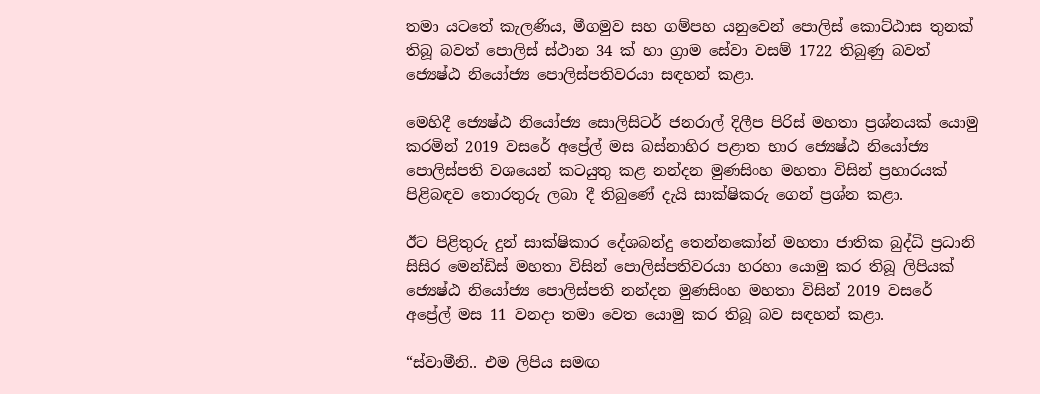තමා යටතේ කැලණිය, මීගමුව සහ ගම්පහ යනුවෙන් පොලිස් කොට්ඨාස තුනක් තිබූ බවත් පොලිස් ස්ථාන 34 ක් හා ග්‍රාම සේවා වසම් 1722 තිබුණු බවත් ජ්‍යෙෂ්ඨ නියෝජ්‍ය පොලිස්පතිවරයා සඳහන් කළා.

මෙහිදී ජ්‍යෙෂ්ඨ නියෝජ්‍ය සොලිසිටර් ජනරාල් දිලීප පිරිස් මහතා ප්‍රශ්නයක් යොමු කරමින් 2019 වසරේ අප්‍රේල් මස බස්නාහිර පළාත භාර ජ්‍යෙෂ්ඨ නියෝජ්‍ය පොලිස්පති වශයෙන් කටයුතු කළ නන්දන මුණසිංහ මහතා විසින් ප්‍රහාරයක් පිළිබඳව තොරතුරු ලබා දී තිබුණේ දැයි සාක්ෂිකරු ගෙන් ප්‍රශ්න කළා.

ඊට පිළිතුරු දුන් සාක්ෂිකාර දේශබන්දු තෙන්නකෝන් මහතා ජාතික බුද්ධි ප්‍රධානි සිසිර මෙන්ඩිස් මහතා විසින් පොලිස්පතිවරයා හරහා යොමු කර තිබූ ලිපියක් ජ්‍යෙෂ්ඨ නියෝජ්‍ය පොලිස්පති නන්දන මුණසිංහ මහතා විසින් 2019 වසරේ අප්‍රේල් මස 11 වනදා තමා වෙත යොමු කර තිබූ බව සඳහන් කළා.

“ස්වාමීනි.. එම ලිපිය සමඟ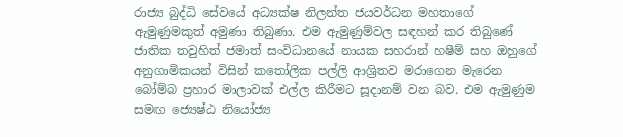රාජ්‍ය බුද්ධි සේවයේ අධ්‍යක්ෂ නිලන්ත ජයවර්ධන මහතාගේ ඇමුණුමකුත් අමුණා තිබුණා. එම ඇමුණුම්වල සඳහන් කර තිබුණේ ජාතික තවුහිත් ජමාත් සංවිධානයේ නායක සහරාන් හෂීම් සහ ඔහුගේ අනුගාමිකයන් විසින් කතෝලික පල්ලි ආශ්‍රිතව මරාගෙන මැරෙන බෝම්බ ප්‍රහාර මාලාවක් එල්ල කිරීමට සූදානම් වන බව. එම ඇමුණුම සමඟ ජ්‍යෙෂ්ඨ නියෝජ්‍ය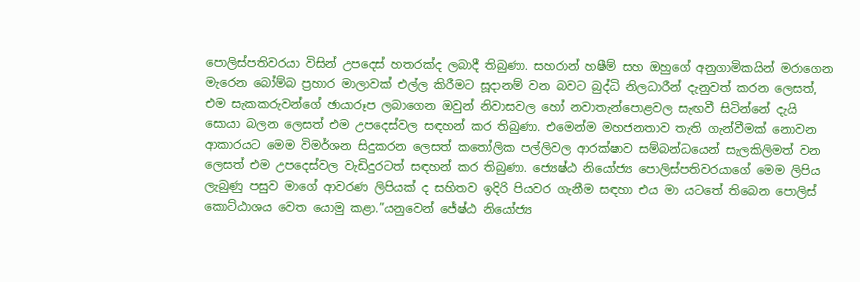පොලිස්පතිවරයා විසින් උපදෙස් හතරක්ද ලබාදී තිබුණා. සහරාන් හෂීම් සහ ඔහුගේ අනුගාමිකයින් මරාගෙන මැරෙන බෝම්බ ප්‍රහාර මාලාවක් එල්ල කිරීමට සූදානම් වන බවට බුද්ධි නිලධාරීන් දැනුවත් කරන ලෙසත්, එම සැකකරුවන්ගේ ඡායාරූප ලබාගෙන ඔවුන් නිවාසවල හෝ නවාතැන්පොළවල සැඟවී සිටින්නේ දැයි සොයා බලන ලෙසත් එම උපදෙස්වල සඳහන් කර තිබුණා. එමෙන්ම මහජනතාව තැති ගැන්වීමක් නොවන ආකාරයට මෙම විමර්ශන සිදුකරන ලෙසත් කතෝලික පල්ලිවල ආරක්ෂාව සම්බන්ධයෙන් සැලකිලිමත් වන ලෙසත් එම උපදෙස්වල වැඩිදුරටත් සඳහන් කර තිබුණා. ජ්‍යෙෂ්ඨ නියෝජ්‍ය පොලිස්පතිවරයාගේ මෙම ලිපිය ලැබුණු පසුව මාගේ ආවරණ ලිපියක් ද සහිතව ඉදිරි පියවර ගැනීම සඳහා එය මා යටතේ තිබෙන පොලිස් කොට්ඨාශය වෙත යොමු කළා.”යනුවෙන් ජේෂ්ඨ නියෝජ්‍ය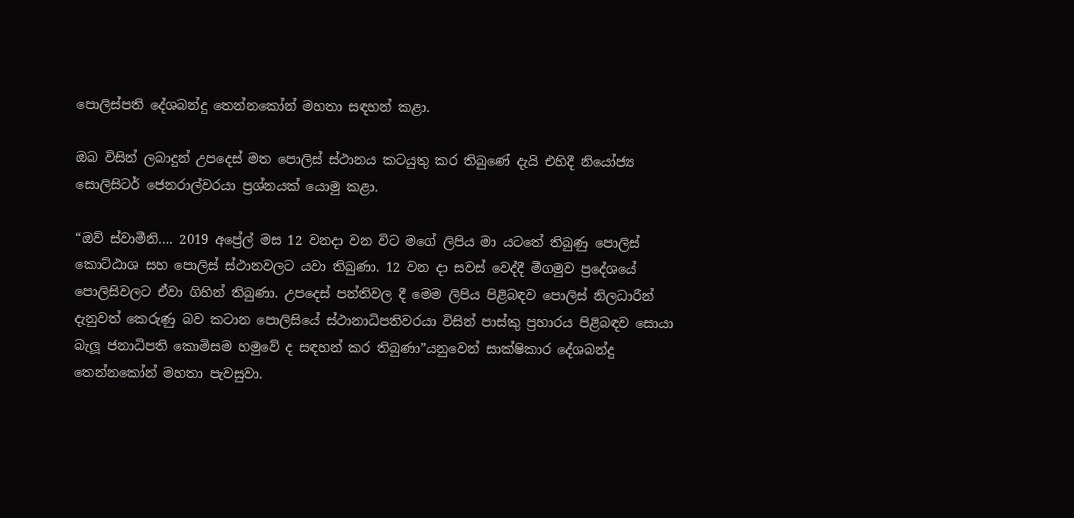පොලිස්පති දේශබන්දු තෙන්නකෝන් මහතා සඳහන් කළා.

ඔබ විසින් ලබාදුන් උපදෙස් මත පොලිස් ස්ථානය කටයුතු කර තිබුණේ දැයි එහිදී නියෝජ්‍ය සොලිසිටර් ජෙනරාල්වරයා ප්‍රශ්නයක් යොමු කළා.

“ඔව් ස්වාමීනි…. 2019 අප්‍රේල් මස 12 වනදා වන විට මගේ ලිපිය මා යටතේ තිබුණු පොලිස් කොට්ඨාශ සහ පොලිස් ස්ථානවලට යවා තිබුණා. 12 වන දා සවස් වෙද්දී මීගමුව ප්‍රදේශයේ පොලිසිවලට ඒවා ගිහින් තිබුණා. උපදෙස් පන්තිවල දී මෙම ලිපිය පිළිබඳව පොලිස් නිලධාරීන් දැනුවත් කෙරුණු බව කටාන පොලිසියේ ස්ථානාධිපතිවරයා විසින් පාස්කු ප්‍රහාරය පිළිබඳව සොයා බැලූ ජනාධිපති කොමිසම හමුවේ ද සඳහන් කර තිබුණා”යනුවෙන් සාක්ෂිකාර දේශබන්දු තෙන්නකෝන් මහතා පැවසුවා.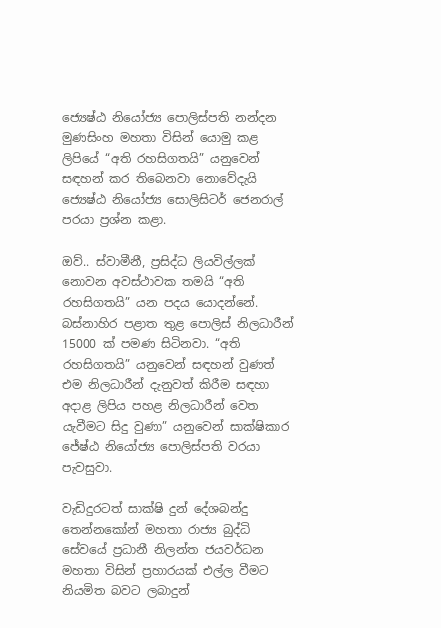ජ්‍යෙෂ්ඨ නියෝජ්‍ය පොලිස්පති නන්දන මුණසිංහ මහතා විසින් යොමු කළ ලිපියේ “අති රහසිගතයි” යනුවෙන් සඳහන් කර තිබෙනවා නොවේදැයි ජ්‍යෙෂ්ඨ නියෝජ්‍ය සොලිසිටර් ජෙනරාල් පරයා ප්‍රශ්න කළා.

ඔව්.. ස්වාමීනී, ප්‍රසිද්ධ ලියවිල්ලක් නොවන අවස්ථාවක තමයි “අති රහසිගතයි” යන පදය යොදන්නේ. බස්නාහිර පළාත තුළ පොලිස් නිලධාරීන් 15000 ක් පමණ සිටිනවා. “අති රහසිගතයි” යනුවෙන් සඳහන් වුණත් එම නිලධාරීන් දැනුවත් කිරීම සඳහා අදාළ ලිපිය පහළ නිලධාරීන් වෙත යැවීමට සිදු වුණා” යනුවෙන් සාක්ෂිකාර ජේෂ්ඨ නියෝජ්‍ය පොලිස්පති වරයා පැවසුවා.

වැඩිදුරටත් සාක්ෂි දුන් දේශබන්දු තෙන්නකෝන් මහතා රාජ්‍ය බුද්ධි සේවයේ ප්‍රධානී නිලන්ත ජයවර්ධන මහතා විසින් ප්‍රහාරයක් එල්ල වීමට නියමිත බවට ලබාදුන්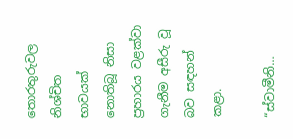තොරතුරුවල නිශ්චිත භාවයක් නොතිබූ නිසා ප්‍රහාරය වළක්වා ගැනීම අසීරු වූ බව සඳහන් කළා.

“ස්වාමීනි…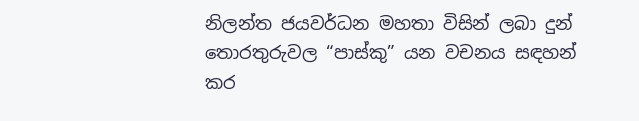නිලන්ත ජයවර්ධන මහතා විසින් ලබා දුන් තොරතුරුවල “පාස්කු” යන වචනය සඳහන් කර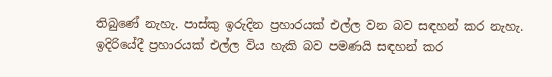තිබුණේ නැහැ. පාස්කු ඉරුදින ප්‍රහාරයක් එල්ල වන බව සඳහන් කර නැහැ. ඉදිරියේදී ප්‍රහාරයක් එල්ල විය හැකි බව පමණයි සඳහන් කර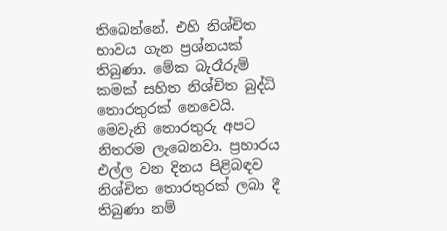තිබෙන්නේ. එහි නිශ්චිත භාවය ගැන ප්‍රශ්නයක් තිබුණා. මේක බැරෑරුම් කමක් සහිත නිශ්චිත බුද්ධි තොරතුරක් නෙවෙයි. මෙවැනි තොරතුරු අපට නිතරම ලැබෙනවා. ප්‍රහාරය එල්ල වන දිනය පිළිබඳව නිශ්චිත තොරතුරක් ලබා දී තිබුණා නම්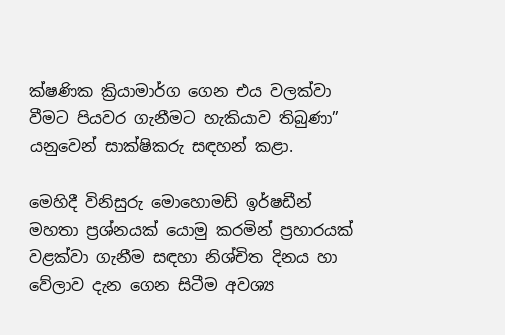ක්ෂණික ක්‍රියාමාර්ග ගෙන එය වලක්වා වීමට පියවර ගැනීමට හැකියාව තිබුණා” යනුවෙන් සාක්ෂිකරු සඳහන් කළා.

මෙහිදී විනිසුරු මොහොමඩ් ඉර්ෂඩීන් මහතා ප්‍රශ්නයක් යොමු කරමින් ප්‍රහාරයක් වළක්වා ගැනීම සඳහා නිශ්චිත දිනය හා වේලාව දැන ගෙන සිටීම අවශ්‍ය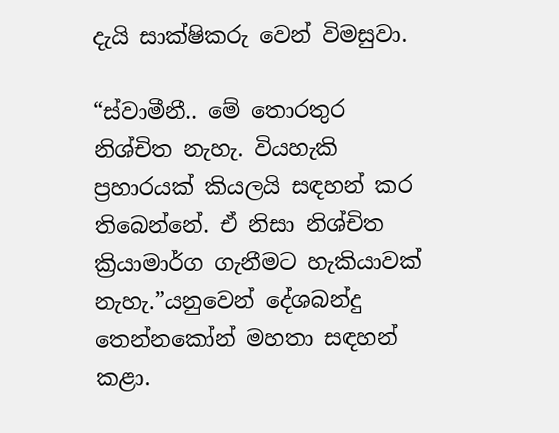දැයි සාක්ෂිකරු වෙන් විමසුවා.

“ස්වාමීනී.. මේ තොරතුර නිශ්චිත නැහැ. වියහැකි ප්‍රහාරයක් කියලයි සඳහන් කර තිබෙන්නේ. ඒ නිසා නිශ්චිත ක්‍රියාමාර්ග ගැනීමට හැකියාවක් නැහැ.”යනුවෙන් දේශබන්දු තෙන්නකෝන් මහතා සඳහන් කළා.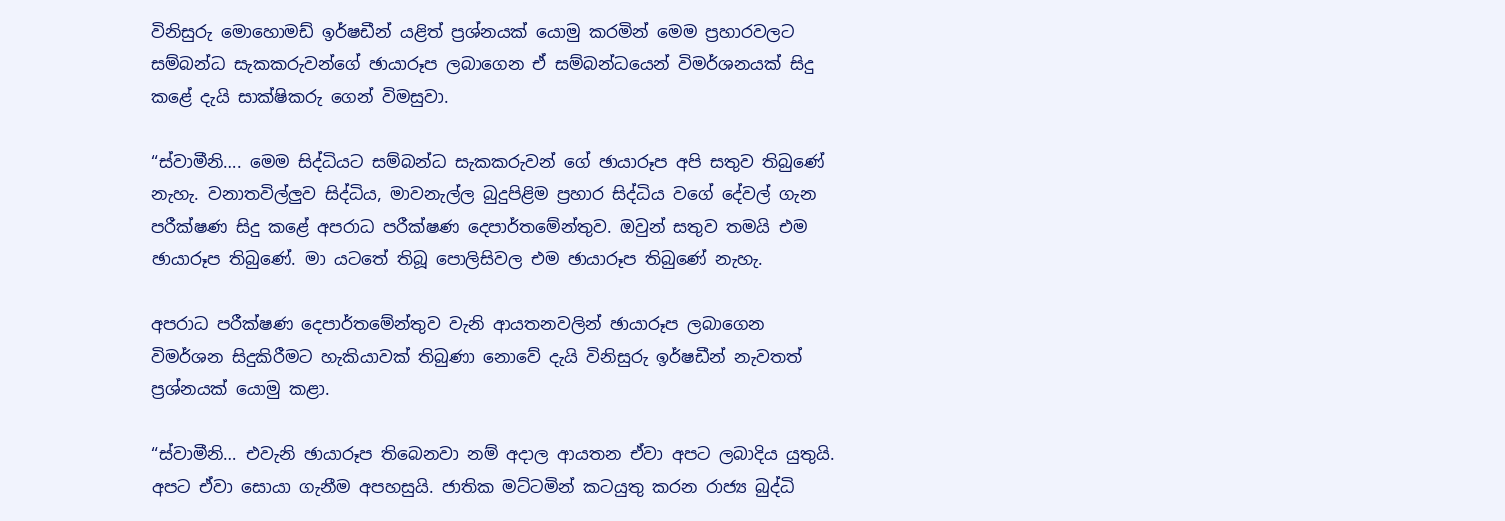විනිසුරු මොහොමඩ් ඉර්ෂඩීන් යළිත් ප්‍රශ්නයක් යොමු කරමින් මෙම ප්‍රහාරවලට සම්බන්ධ සැකකරුවන්ගේ ඡායාරූප ලබාගෙන ඒ සම්බන්ධයෙන් විමර්ශනයක් සිදු කළේ දැයි සාක්ෂිකරු ගෙන් විමසුවා.

“ස්වාමීනි…. මෙම සිද්ධියට සම්බන්ධ සැකකරුවන් ගේ ඡායාරූප අපි සතුව තිබුණේ නැහැ. වනාතවිල්ලුව සිද්ධිය, මාවනැල්ල බුදුපිළිම ප්‍රහාර සිද්ධිය වගේ දේවල් ගැන පරීක්ෂණ සිදු කළේ අපරාධ පරීක්ෂණ දෙපාර්තමේන්තුව. ඔවුන් සතුව තමයි එම ඡායාරූප තිබුණේ. මා යටතේ තිබූ පොලිසිවල එම ඡායාරූප තිබුණේ නැහැ.

අපරාධ පරීක්ෂණ දෙපාර්තමේන්තුව වැනි ආයතනවලින් ඡායාරූප ලබාගෙන විමර්ශන සිදුකිරීමට හැකියාවක් තිබුණා නොවේ දැයි විනිසුරු ඉර්ෂඩීන් නැවතත් ප්‍රශ්නයක් යොමු කළා.

“ස්වාමීනි… එවැනි ඡායාරූප තිබෙනවා නම් අදාල ආයතන ඒවා අපට ලබාදිය යුතුයි. අපට ඒවා සොයා ගැනීම අපහසුයි. ජාතික මට්ටමින් කටයුතු කරන රාජ්‍ය බුද්ධි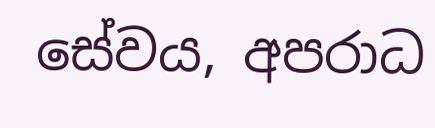සේවය, අපරාධ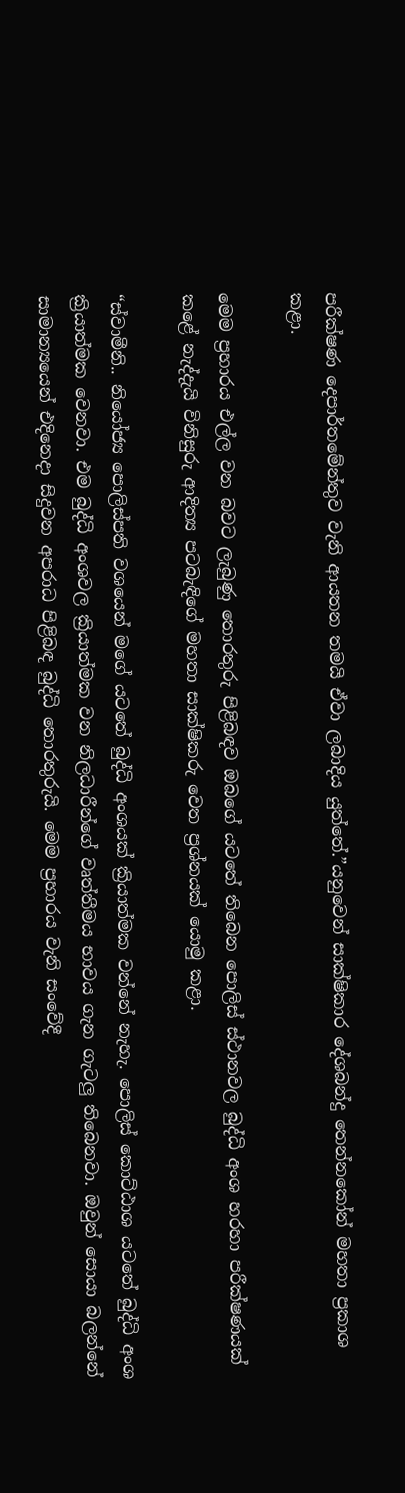පරීක්ෂණ දෙපාර්තමේන්තුව වැනි ආයතන තමයි ඒවා ලබාදිය යුත්තේ.”යනුවෙන් සාක්ෂිකාර දේශබන්දු තෙන්නකෝන් මහතා ප්‍රකාශ කළා.

මෙම ප්‍රහාරය එල්ල වන බවට ලැබුණු තොරතුරු පිළිබඳව ඔබගේ යටතේ තිබෙන පොලිස් ස්ථානවල බුද්ධි අංශ හරහා පරීක්ෂණයක් කළේ නැද්දැයි විනිසුරු ආදිත්‍ය පටබැඳිගේ මහතා සාක්ෂිකරු වෙත ප්‍රශ්නයක් යොමු කළා.

“ස්වාමීනි.. නියෝජ්‍ය පොලිස්පති වශයෙන් මගේ යටතේ බුද්ධි අංශයක් ක්‍රියාත්මක වන්නේ නැහැ. පොලිස් කොට්ඨාශ යටතේ බුද්ධි අංශ ක්‍රියාත්මක වෙනවා. එම බුද්ධි අංශවල ක්‍රියාත්මක වන නිලධාරීන්ගේ වෘත්තීමය භාවය ගැන ගැටලු තිබෙනවා. ඔවුන් සොයා බලන්නේ සාමාන්‍යයෙන් එදිනෙදා සිදුවන අපරාධ පිළිබඳ බුද්ධි තොරතුරුයි. මෙම ප්‍රහාරය වැනි සංවේදී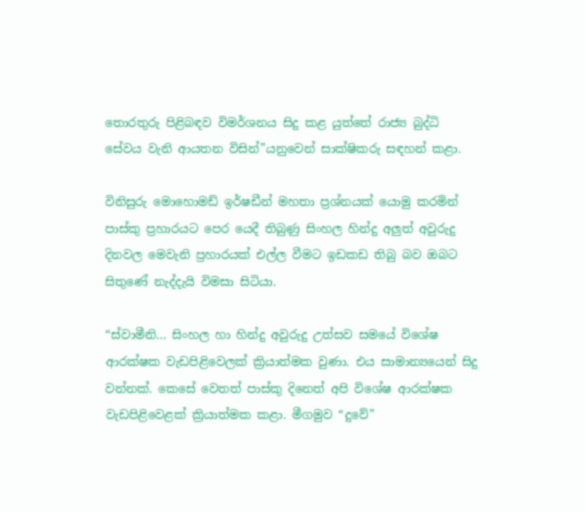තොරතුරු පිළිබඳව විමර්ශනය සිදු කළ යුත්තේ රාජ්‍ය බුද්ධි සේවය වැනි ආයතන විසින්”යනුවෙන් සාක්ෂිකරු සඳහන් කළා.

විනිසුරු මොහොමඩ් ඉර්ෂඩීන් මහතා ප්‍රශ්නයක් යොමු කරමින් පාස්කු ප්‍රහාරයට පෙර යෙදී තිබුණු සිංහල හින්දු අලුත් අවුරුදු දිනවල මෙවැනි ප්‍රහාරයක් එල්ල වීමට ඉඩකඩ තිබු බව ඔබට සිතුණේ නැද්දැයි විමසා සිටියා.

“ස්වාමීනි… සිංහල හා හින්දු අවුරුදු උත්සව සමයේ විශේෂ ආරක්ෂක වැඩපිළිවෙලක් ක්‍රියාත්මක වුණා. එය සාමාන්‍යයෙන් සිදු වන්නක්. කෙසේ වෙතත් පාස්කු දිනෙත් අපි විශේෂ ආරක්ෂක වැඩපිළිවෙළක් ක්‍රියාත්මක කළා. මීගමුව “දුවේ”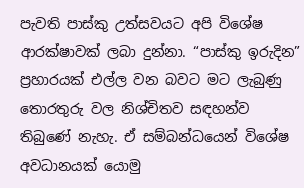පැවති පාස්කු උත්සවයට අපි විශේෂ ආරක්ෂාවක් ලබා දුන්නා. “පාස්කු ඉරුදින” ප්‍රහාරයක් එල්ල වන බවට මට ලැබුණු තොරතුරු වල නිශ්චිතව සඳහන්ව තිබුණේ නැහැ. ඒ සම්බන්ධයෙන් විශේෂ අවධානයක් යොමු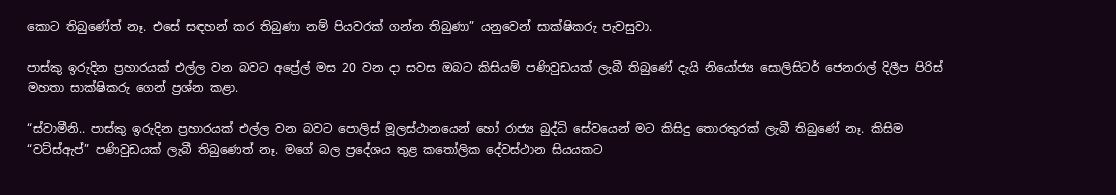කොට තිබුණේත් නෑ. එසේ සඳහන් කර තිබුණා නම් පියවරක් ගන්න තිබුණා” යනුවෙන් සාක්ෂිකරු පැවසුවා.

පාස්කු ඉරුදින ප්‍රහාරයක් එල්ල වන බවට අප්‍රේල් මස 20 වන දා සවස ඔබට කිසියම් පණිවුඩයක් ලැබී තිබුණේ දැයි නියෝජ්‍ය සොලිසිටර් ජෙනරාල් දිලීප පිරිස් මහතා සාක්ෂිකරු ගෙන් ප්‍රශ්න කළා.

“ස්වාමීනි.. පාස්කු ඉරුදින ප්‍රහාරයක් එල්ල වන බවට පොලිස් මූලස්ථානයෙන් හෝ රාජ්‍ය බුද්ධි සේවයෙන් මට කිසිදු තොරතුරක් ලැබී තිබුණේ නෑ. කිසිම “වට්ස්ඇප්” පණිවුඩයක් ලැබී තිබුණෙත් නෑ. මගේ බල ප්‍රදේශය තුළ කතෝලික දේවස්ථාන සියයකට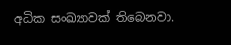අධික සංඛ්‍යාවක් තිබෙනවා.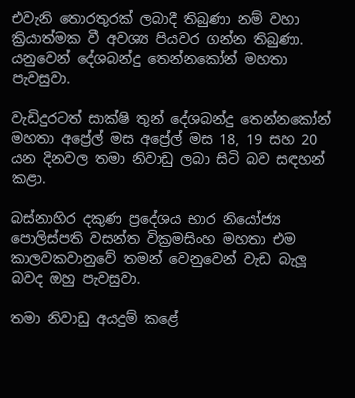එවැනි තොරතුරක් ලබාදී තිබුණා නම් වහා ක්‍රියාත්මක වී අවශ්‍ය පියවර ගන්න තිබුණා. යනුවෙන් දේශබන්දු තෙන්නකෝන් මහතා පැවසුවා.

වැඩිදුරටත් සාක්ෂි තුන් දේශබන්දු තෙන්නකෝන් මහතා අප්‍රේල් මස අප්‍රේල් මස 18, 19 සහ 20 යන දිනවල තමා නිවාඩු ලබා සිටි බව සඳහන් කළා.

බස්නාහිර දකුණ ප්‍රදේශය භාර නියෝජ්‍ය පොලිස්පති වසන්ත වික්‍රමසිංහ මහතා එම කාලවකවානුවේ තමන් වෙනුවෙන් වැඩ බැලූ බවද ඔහු පැවසුවා.

තමා නිවාඩු අයදුම් කළේ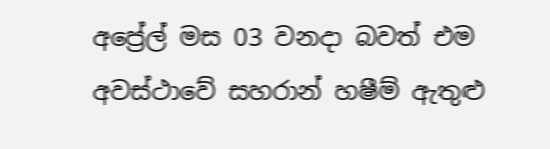අප්‍රේල් මස 03 වනදා බවත් එම අවස්ථාවේ සහරාන් හෂීම් ඇතුළු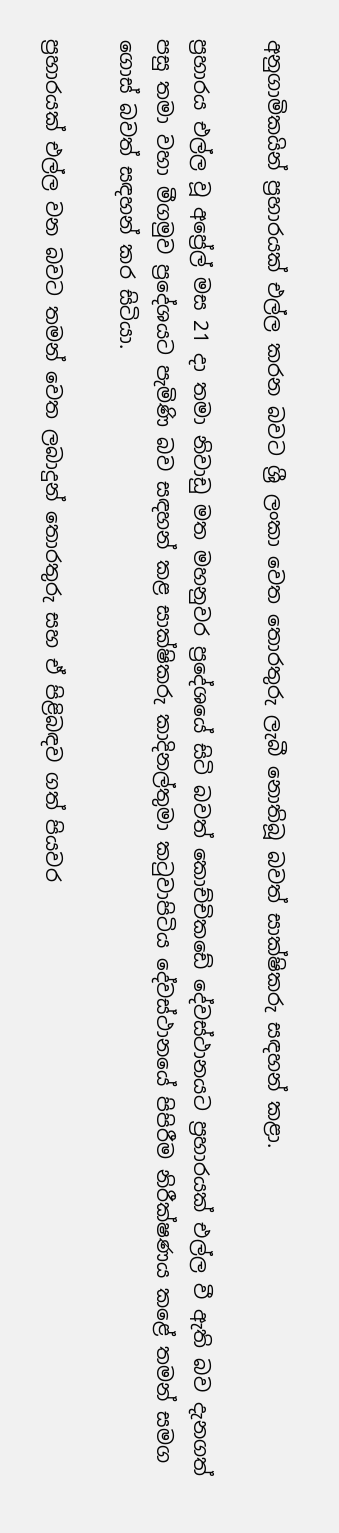අනුගාමිකයින් ප්‍රහාරයක් එල්ල කරන බවට ශ්‍රී ලංකා වෙත තොරතුරු ලැබී නොතිබූ බවත් සාක්ෂිකරු සඳහන් කළා.

ප්‍රහාරය එල්ල වූ අප්‍රේල් මස 21 දා තමා නිවාඩු මත මහනුවර ප්‍රදේශයේ සිටි බවත් කොච්චිකඩේ දේවස්ථානයට ප්‍රහාරයක් එල්ල වී ඇති බව දැනගත් පසු තමා වහා මීගමුව ප්‍රදේශයට පැමිණි බව සඳහන් කළ සාක්ෂිකරු කාදිනල්තුමා කටුවාපිටිය දේවස්ථානයේ පිපිරීම නිරීක්ෂණය කළේ තමන් සමග ගොස් බවත් සඳහන් කර සිටියා.

ප්‍රහාරයක් එල්ල වන බවට තමන් වෙත ලබාදුන් තොරතුරු සහ ඒ පිළිබඳව ගත් පියවර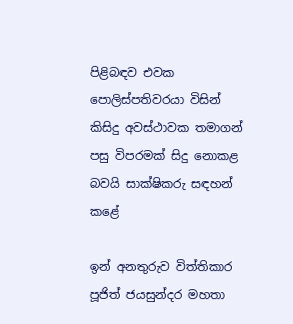පිළිබඳව එවක පොලිස්පතිවරයා විසින් කිසිදු අවස්ථාවක තමාගන් පසු විපරමක් සිදු නොකළ බවයි සාක්ෂිකරු සඳහන් කළේ

ඉන් අනතුරුව විත්තිකාර පූජිත් ජයසුන්දර මහතා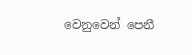වෙනුවෙන් පෙනී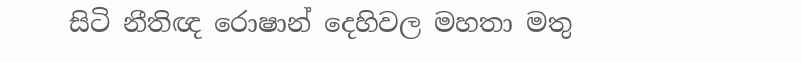සිටි නීතිඥ රොෂාන් දෙහිවල මහතා මතු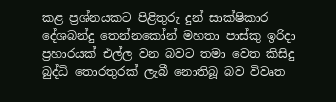කළ ප්‍රශ්නයකට පිළිතුරු දුන් සාක්ෂිකාර දේශබන්දු තෙන්නකෝන් මහතා පාස්කු ඉරිදා ප්‍රහාරයක් එල්ල වන බවට තමා වෙත කිසිදු බුද්ධි තොරතුරක් ලැබී නොතිබූ බව විවෘත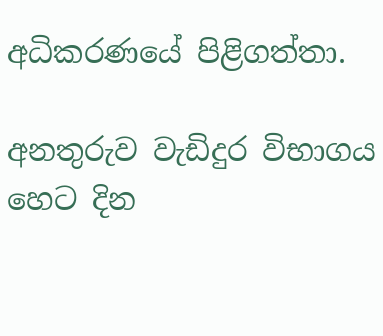අධිකරණයේ පිළිගත්තා.

අනතුරුව වැඩිදුර විභාගය හෙට දින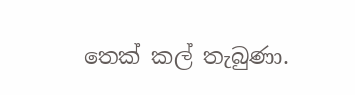තෙක් කල් තැබුණා.